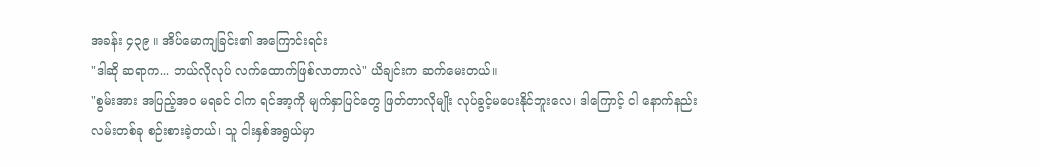အခန်း ၄၃၉ ။ အိပ်မောကျခြင်း၏ အကြောင်းရင်း
"ဒါဆို ဆရာက... ဘယ်လိုလုပ် လက်ထောက်ဖြစ်လာတာလဲ" ယိချင်းက ဆက်မေးတယ်။
"စွမ်းအား အပြည့်အဝ မရခင် ငါက ရင်အာ့ကို မျက်နှာပြင်တွေ ဖြတ်တာလိုမျိုး လုပ်ခွင့်မပေးနိုင်ဘူးလေ၊ ဒါကြောင့် ငါ နောက်နည်းလမ်းတစ်ခု စဉ်းစားခဲ့တယ်၊ သူ ငါးနှစ်အရွယ်မှာ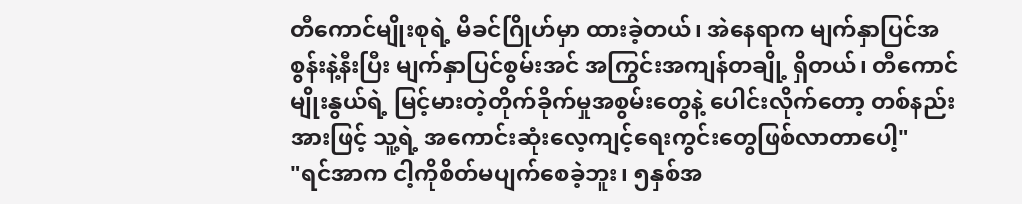တီကောင်မျိုးစုရဲ့ မိခင်ဂြိုဟ်မှာ ထားခဲ့တယ်၊ အဲနေရာက မျက်နှာပြင်အစွန်းနဲ့နီးပြီး မျက်နှာပြင်စွမ်းအင် အကြွင်းအကျန်တချို့ ရှိတယ်၊ တီကောင်မျိုးနွယ်ရဲ့ မြင့်မားတဲ့တိုက်ခိုက်မှုအစွမ်းတွေနဲ့ ပေါင်းလိုက်တော့ တစ်နည်းအားဖြင့် သူ့ရဲ့ အကောင်းဆုံးလေ့ကျင့်ရေးကွင်းတွေဖြစ်လာတာပေါ့"
"ရင်အာက ငါ့ကိုစိတ်မပျက်စေခဲ့ဘူး၊ ၅နှစ်အ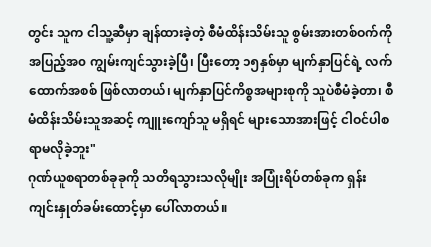တွင်း သူက ငါသူ့ဆီမှာ ချန်ထားခဲ့တဲ့ စီမံထိန်းသိမ်းသူ စွမ်းအားတစ်ဝက်ကို အပြည့်အ၀ ကျွမ်းကျင်သွားခဲ့ပြီ၊ ပြီးတော့ ၁၅နှစ်မှာ မျက်နှာပြင်ရဲ့ လက်ထောက်အစစ် ဖြစ်လာတယ်၊ မျက်နှာပြင်ကိစ္စအများစုကို သူပဲစီမံခဲ့တာ၊ စီမံထိန်းသိမ်းသူအဆင့် ကျူးကျော်သူ မရှိရင် များသောအားဖြင့် ငါဝင်ပါစရာမလိုခဲ့ဘူး"
ဂုဏ်ယူစရာတစ်ခုခုကို သတိရသွားသလိုမျိုး အပြုံးရိပ်တစ်ခုက ရှန်းကျင်းနှုတ်ခမ်းထောင့်မှာ ပေါ်လာတယ်။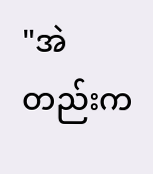"အဲတည်းက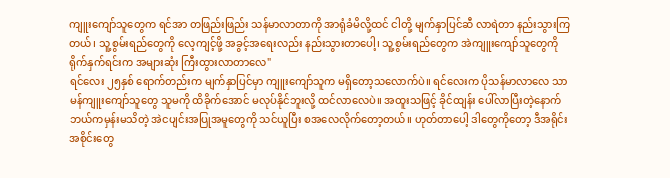ကျူးကျော်သူတွေက ရင်အာ တဖြည်းဖြည်း သန်မာလာတာကို အာရုံခံမိလို့ထင် ငါတို့ မျက်နှာပြင်ဆီ လာရဲတာ နည်းသွားကြတယ်၊ သူ့စွမ်းရည်တွေကို လေ့ကျင့်ဖို့ အခွင့်အရေးလည်း နည်းသွားတာပေါ့၊ သူ့စွမ်းရည်တွေက အဲကျူးကျော်သူတွေကို ရိုက်နှက်ရင်းက အများဆုံး ကြီးထွားလာတာလေ"
ရင်လေး ၂၅နှစ် ရောက်တည်းက မျက်နှာပြင်မှာ ကျူးကျော်သူက မရှိတော့သလောက်ပဲ။ ရင်လေးက ပိုသန်မာလာလေ သာမန်ကျူးကျော်သူတွေ သူမကို ထိခိုက်အောင် မလုပ်နိုင်ဘူးလို့ ထင်လာလေပဲ။ အထူးသဖြင့် ခိုင်ထျန်း ပေါ်လာပြီးတဲ့နောက် ဘယ်ကမှန်းမသိတဲ့ အဲငပျင်းအပြုအမူတွေကို သင်ယူပြီး စအလေလိုက်တော့တယ်။ ဟုတ်တာပေါ့ ဒါတွေကိုတော့ ဒီအရိုင်းအစိုင်းတွေ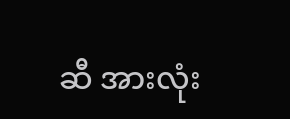ဆီ အားလုံး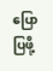ပြောပြဖို့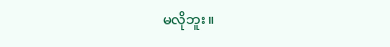မလိုဘူး။